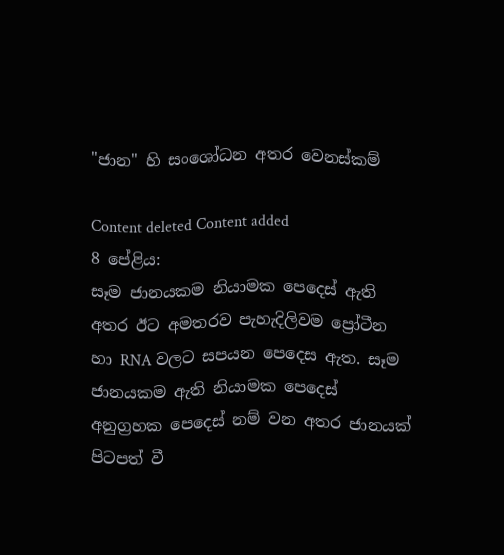"ජාන" හි සංශෝධන අතර වෙනස්කම්

Content deleted Content added
8 පේළිය:
සෑම ජානයකම නියාමක පෙදෙස් ඇති අතර ඊට අමතරව පැහැදිලිවම ප්‍රෝටීන හා RNA වලට සපයන පෙදෙස ඇත. සෑම ජානයකම ඇති නියාමක පෙදෙස් අනුග්‍රහක පෙදෙස් නම් වන අතර ජානයක් පිටපත් වී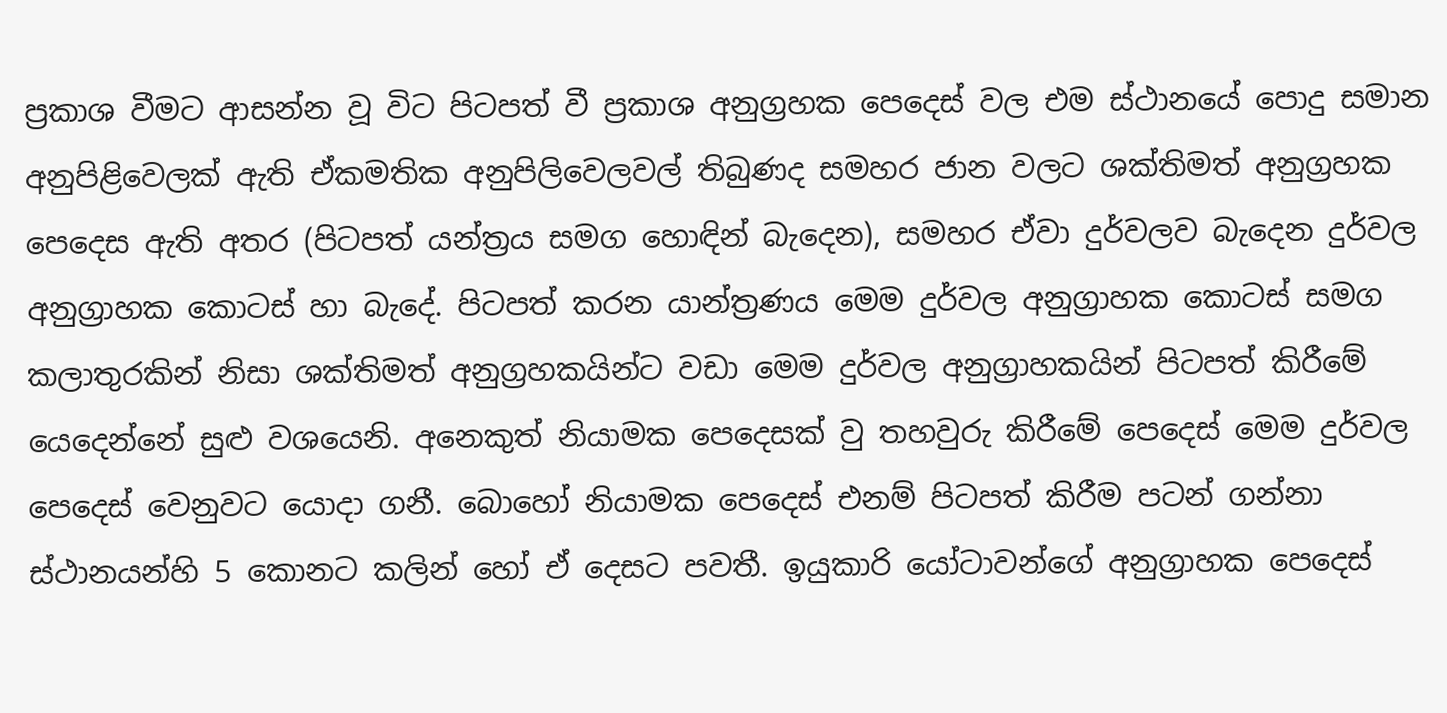ප්‍රකාශ වීමට ආසන්න වූ විට පිටපත් වී ප්‍රකාශ අනුග්‍රහක පෙදෙස් වල එම ස්ථානයේ පොදු සමාන අනුපිළිවෙලක් ඇති ඒකමතික අනුපිලිවෙලවල් තිබුණද සමහර ජාන වල‍ට ශක්තිමත් අනුග්‍රහක පෙදෙස ඇති අතර (පිටපත් යන්ත්‍රය සමග හොඳින් බැදෙන), සමහර ඒවා දුර්වලව බැදෙන දුර්වල අනුග්‍රාහක කොටස් හා බැදේ. පිටපත් කරන යාන්ත්‍රණය මෙම දුර්වල අනුග්‍රාහක කොටස් සමග කලාතුරකින් නිසා ශක්තිමත් අනුග්‍රහකයින්ට වඩා මෙම දුර්වල අනුග්‍රාහකයින් පිටපත් කිරීමේ යෙදෙන්නේ සුළු වශයෙනි. අනෙකුත් නියාමක පෙදෙසක් වු තහවුරු කිරීමේ පෙදෙස් මෙම දුර්වල පෙදෙස් වෙනුවට යොදා ගනී. බොහෝ නියාමක පෙදෙස් එනම් පිටපත් කිරීම පටන් ගන්නා ස්ථානයන්හි 5 කොනට කලින් හෝ ඒ දෙසට පවතී. ඉයුකාරි යෝටාවන්ගේ අනුග්‍රාහක පෙදෙස්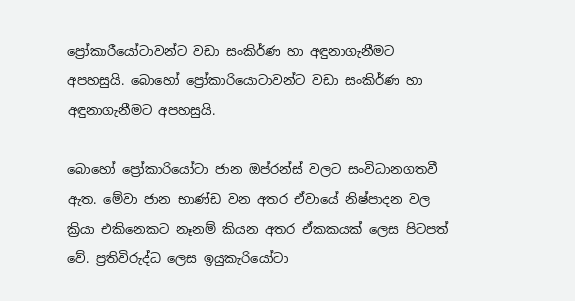ප්‍රෝකාරීයෝටාවන්ට වඩා සංකිර්ණ හා අඳුනාගැනීමට අපහසුයි. බොහෝ ප්‍රෝකාරියොටාවන්ට වඩා සංකිර්ණ හා අඳුනාගැනීමට අපහසුයි.

බොහෝ ප්‍රෝකාරියෝටා ජාන ඔප්රන්ස් වලට සංවිධානගතවී ඇත. මේවා ජාන භාණ්ඩ වන අතර ඒවායේ නිෂ්පාදන වල ක්‍රියා එකිනෙකට නෑනම් කියන අතර ඒකකයක් ලෙස පිටපත් වේ. ප්‍රතිවිරුද්ධ ලෙස ඉයුකැරියෝටා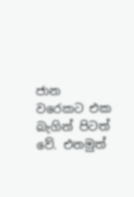ජාන වරෙකට එක බැගින් පිටත් වේ. එනමුත්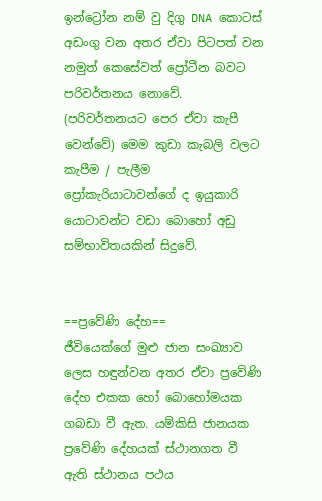ඉන්ට්‍රෝන නම් වු දිගු DNA කොටස් අඩංගු වන අතර ඒවා පිටපත් වන නමුත් කෙසේවත් ප්‍රෝටීන බවට පරිවර්තනය නොවේ. (පරිවර්තනයට පෙර ඒවා කැපී වෙන්වේ) මෙම කුඩා කැබලි වලට කැපීම / පැලීම ප්‍රෝකැරියාටාවන්ගේ ද ඉයුකාරි යොටාවන්ට වඩා බොහෝ අඩු සම්භාවිතයකින් සිදුවේ.


==ප්‍රවේණි දේහ==
ජීවියෙක්ගේ මුළු ජාන සංඛ්‍යාව ලෙස හඳුන්වන අතර ඒවා ප්‍රවේණි දේහ එකක හෝ බොහෝමයක ගබඩා වී ඇත. යම්කිසි ජානයක ප්‍රවේණි දේහයක් ස්ථානගත වී ඇති ස්ථානය පථය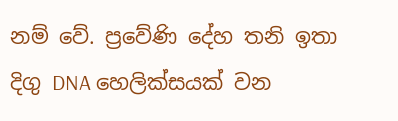නම් වේ. ප්‍රවේණි දේහ තනි ඉතා දිගු DNA හෙලික්සයක් වන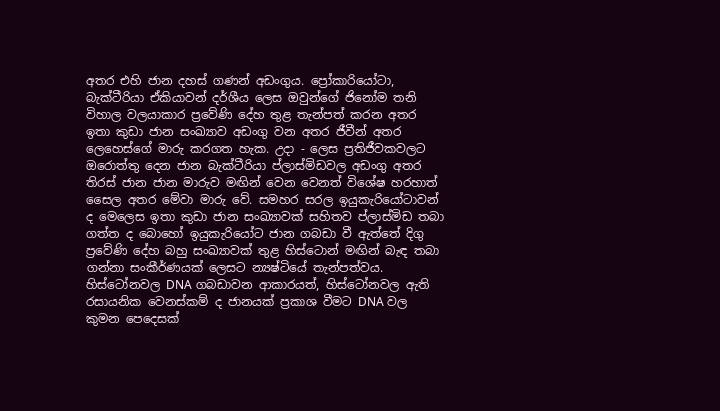අතර එහි ජාන දහස් ගණන් අඩංගුය. ප්‍රෝකාරියෝටා, බැක්ටීරියා ඒකියාවන් දර්ශීය ලෙස ඔවුන්ගේ ජිනෝම තනි විහාල වලයාකාර ප්‍රවේණි දේහ තුළ තැන්පත් කරන අතර ඉතා කුඩා ජාන සංඛ්‍යාව අඩංගු වන අතර ජීවීන් අතර ලෙහෙස්ගේ මාරු කරගත හැක. උදා - ලෙස ප්‍රතිජීවකවලට ඔරොත්තු දෙන ජාන බැක්ටීරියා ප්ලාස්මිඩවල අඩංගු අතර තිරස් ජාන ජාන මාරුව මඟින් වෙන වෙනත් විශේෂ හරහාත් සෛල අතර මේවා මාරු වේ. සමහර සරල ඉයුකැරියෝටාවන් ද මෙලෙස ඉතා කුඩා ජාන සංඛ්‍යාවක් සහිතව ප්ලාස්මිඩ තබා ගත්ත ද බොහෝ ඉයුකැරියෝට ජාන ගබඩා වී ඇත්තේ දිගු ප්‍රවේණි දේහ බහු සංඛ්‍යාවක් තුළ හිස්ටොන් මඟින් බැඳ තබා ගන්නා සංකීර්ණයක් ලෙසට න්‍යෂ්ටියේ තැන්පත්වය. හිස්ටෝනවල DNA ගබඩාවන ආකාරයත්, හිස්ටෝනවල ඇති රසායනික වෙනස්කම් ද ජානයක් ප්‍රකාශ වීමට DNA වල කුමන පෙදෙසක්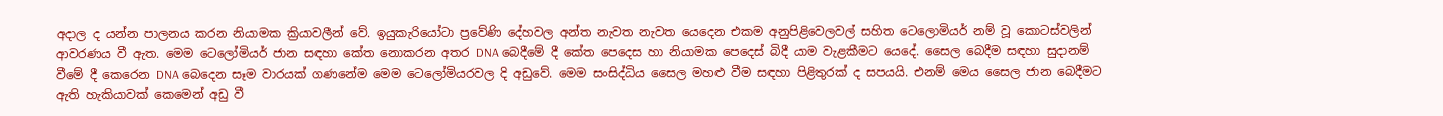අදාල ද යන්න පාලනය කරන නියාමක ක්‍රියාවලීන් වේ. ඉයුකැරියෝටා ප්‍රවේණි දේහවල අන්ත නැවත නැවත යෙදෙන එකම අනුපිළිවෙලවල් සහිත ටෙලොමියර් නම් වූ කොටස්වලින් ආවරණය වී ඇත. මෙම ටෙලෝමියර් ජාන සඳහා කේත නොකරන අතර DNA බෙදීමේ දී කේත පෙදෙස හා නියාමක පෙදෙස් බිදී යාම වැළකීමට යෙදේ. සෛල බෙදීම සඳහා සුදානම් වීමේ දී කෙරෙන DNA බෙදෙන සෑම වාරයක් ගණනේම මෙම ටෙලෝමියරවල දි අඩුවේ. මෙම සංසිද්ධිය සෛල මහළු වීම සඳහා පිළිතුරක් ද සපයයි. එනම් මෙය සෛල ජාන බෙදීමට ඇති හැකියාවක් කෙමෙන් අඩු වී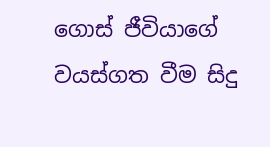ගොස් ජීවියාගේ වයස්ගත වීම සිදු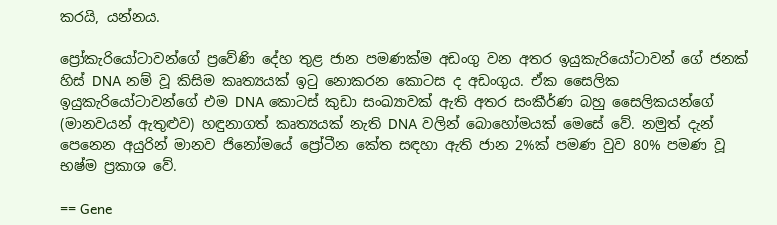කරයි, යන්නය.

ප්‍රෝකැරියෝටාවන්ගේ ප්‍රවේණි දේහ තුළ ජාන පමණක්ම අඩංගු වන අතර ඉයුකැරියෝටාවන් ගේ ජනක් හිස් DNA නම් වූ කිසිම කෘත්‍යයක් ඉටු නොකරන කොටස ද අඩංගුය. ඒක සෛලික ඉයුකැරියෝටාවන්ගේ එම DNA කොටස් කුඩා සංඛ්‍යාවක් ඇති අතර සංකීර්ණ බහු සෛලිකයන්ගේ (මානවයන් ඇතුළුව) හඳුනාගත් කෘත්‍යයක් නැති DNA වලින් බොහෝමයක් මෙසේ වේ. නමුත් දැන් පෙනෙන අයුරින් මානව ජිනෝ‍මයේ ප්‍රෝටීන කේත සඳහා ඇති ජාන 2%ක් පමණ වුව 80% පමණ වූ භෂ්ම ප්‍රකාශ වේ.

== Gene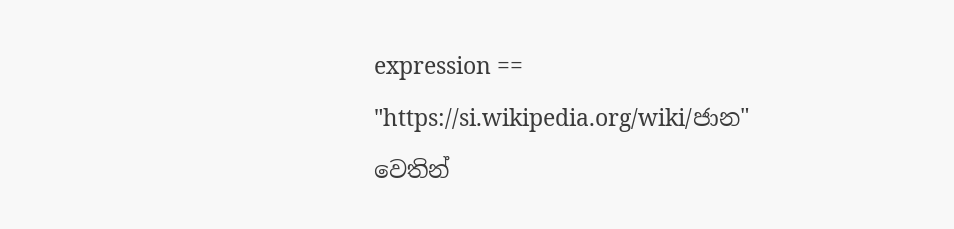expression ==
"https://si.wikipedia.org/wiki/ජාන" වෙතින්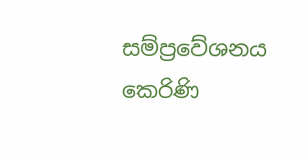සම්ප්‍රවේශනය කෙරිණි